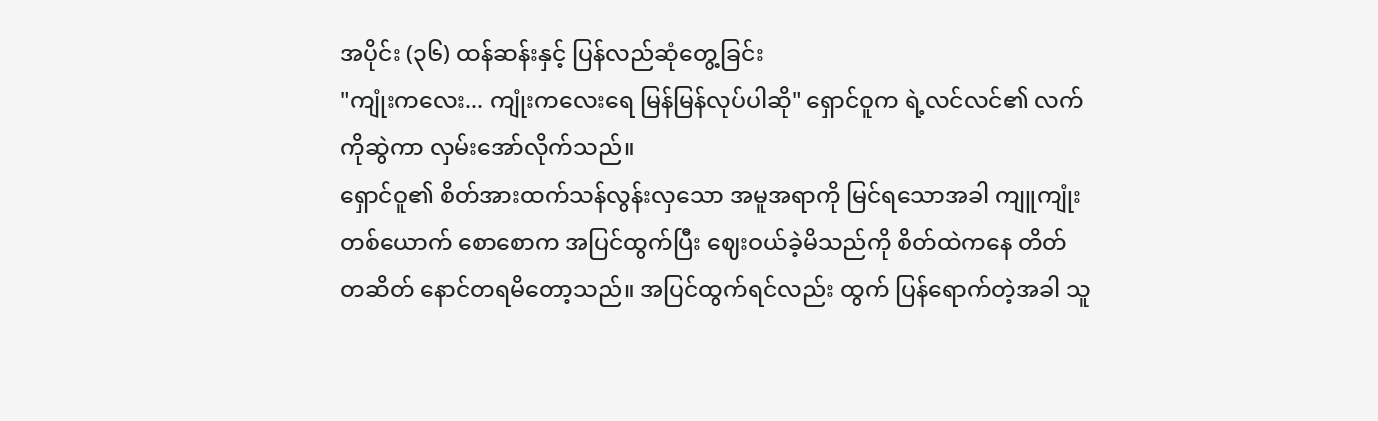အပိုင်း (၃၆) ထန်ဆန်းနှင့် ပြန်လည်ဆုံတွေ့ခြင်း
"ကျုံးကလေး... ကျုံးကလေးရေ မြန်မြန်လုပ်ပါဆို" ရှောင်ဝူက ရဲ့လင်လင်၏ လက်ကိုဆွဲကာ လှမ်းအော်လိုက်သည်။
ရှောင်ဝူ၏ စိတ်အားထက်သန်လွန်းလှသော အမူအရာကို မြင်ရသောအခါ ကျူကျုံးတစ်ယောက် စောစောက အပြင်ထွက်ပြီး ဈေးဝယ်ခဲ့မိသည်ကို စိတ်ထဲကနေ တိတ်တဆိတ် နောင်တရမိတော့သည်။ အပြင်ထွက်ရင်လည်း ထွက် ပြန်ရောက်တဲ့အခါ သူ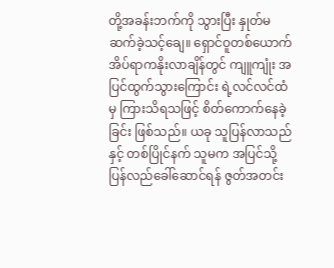တို့အခန်းဘက်ကို သွားပြီး နှုတ်မဆက်ခဲ့သင့်ချေ။ ရှောင်ဝူတစ်ယောက် အိပ်ရာကနိုးလာချိန်တွင် ကျူကျုံး အပြင်ထွက်သွားကြောင်း ရဲ့လင်လင်ထံမှ ကြားသိရသဖြင့် စိတ်ကောက်နေခဲ့ခြင်း ဖြစ်သည်။ ယခု သူပြန်လာသည်နှင့် တစ်ပြိုင်နက် သူမက အပြင်သို့ ပြန်လည်ခေါ်ဆောင်ရန် ဇွတ်အတင်း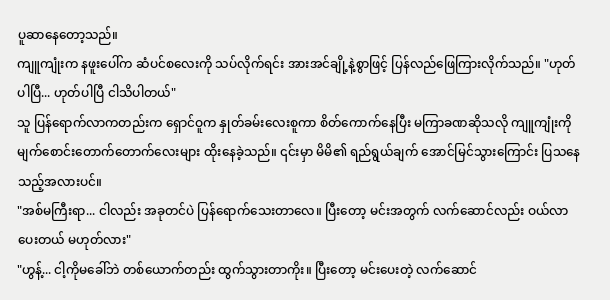ပူဆာနေတော့သည်။
ကျူကျုံးက နဖူးပေါ်က ဆံပင်စလေးကို သပ်လိုက်ရင်း အားအင်ချို့နဲ့စွာဖြင့် ပြန်လည်ဖြေကြားလိုက်သည်။ "ဟုတ်ပါပြီ... ဟုတ်ပါပြီ ငါသိပါတယ်"
သူ ပြန်ရောက်လာကတည်းက ရှောင်ဝူက နှုတ်ခမ်းလေးစူကာ စိတ်ကောက်နေပြီး မကြာခဏဆိုသလို ကျူကျုံးကို မျက်စောင်းတောက်တောက်လေးများ ထိုးနေခဲ့သည်။ ၎င်းမှာ မိမိ၏ ရည်ရွယ်ချက် အောင်မြင်သွားကြောင်း ပြသနေသည့်အလားပင်။
"အစ်မကြီးရာ... ငါလည်း အခုတင်ပဲ ပြန်ရောက်သေးတာလေ။ ပြီးတော့ မင်းအတွက် လက်ဆောင်လည်း ဝယ်လာပေးတယ် မဟုတ်လား"
"ဟွန့်... ငါ့ကိုမခေါ်ဘဲ တစ်ယောက်တည်း ထွက်သွားတာကိုး။ ပြီးတော့ မင်းပေးတဲ့ လက်ဆောင်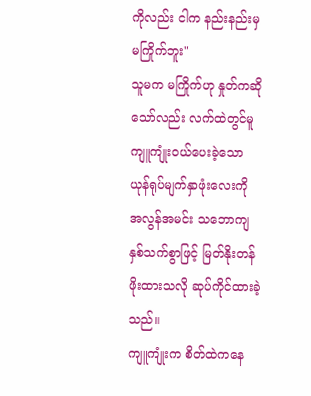ကိုလည်း ငါက နည်းနည်းမှ မကြိုက်ဘူး"
သူမက မကြိုက်ဟု နှုတ်ကဆိုသော်လည်း လက်ထဲတွင်မူ ကျူကျုံးဝယ်ပေးခဲ့သော ယုန်ရုပ်မျက်နှာဖုံးလေးကို အလွန်အမင်း သဘောကျနှစ်သက်စွာဖြင့် မြတ်နိုးတန်ဖိုးထားသလို ဆုပ်ကိုင်ထားခဲ့သည်။
ကျူကျုံးက စိတ်ထဲကနေ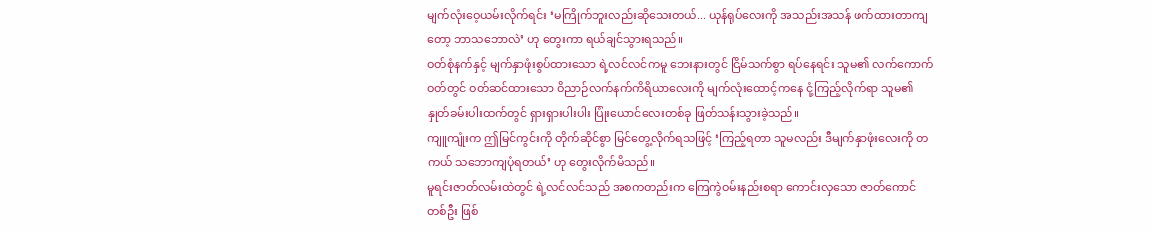မျက်လုံးဝေ့ယမ်းလိုက်ရင်း ‘မကြိုက်ဘူးလည်းဆိုသေးတယ်... ယုန်ရုပ်လေးကို အသည်းအသန် ဖက်ထားတာကျတော့ ဘာသဘောလဲ’ ဟု တွေးကာ ရယ်ချင်သွားရသည်။
ဝတ်စုံနက်နှင့် မျက်နှာဖုံးစွပ်ထားသော ရဲ့လင်လင်ကမူ ဘေးနားတွင် ငြိမ်သက်စွာ ရပ်နေရင်း သူမ၏ လက်ကောက်ဝတ်တွင် ဝတ်ဆင်ထားသော ဝိညာဉ်လက်နက်ကိရိယာလေးကို မျက်လုံးထောင့်ကနေ ငုံ့ကြည့်လိုက်ရာ သူမ၏ နှုတ်ခမ်းပါးထက်တွင် ရှားရှားပါးပါး ပြုံးယောင်လေးတစ်ခု ဖြတ်သန်းသွားခဲ့သည်။
ကျူကျုံးက ဤမြင်ကွင်းကို တိုက်ဆိုင်စွာ မြင်တွေ့လိုက်ရသဖြင့် ‘ကြည့်ရတာ သူမလည်း ဒီမျက်နှာဖုံးလေးကို တကယ် သဘောကျပုံရတယ်’ ဟု တွေးလိုက်မိသည်။
မူရင်းဇာတ်လမ်းထဲတွင် ရဲ့လင်လင်သည် အစကတည်းက ကြေကွဲဝမ်းနည်းစရာ ကောင်းလှသော ဇာတ်ကောင်တစ်ဦး ဖြစ်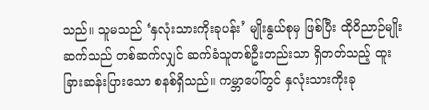သည်။ သူမသည် ‘နှလုံးသားကိုးခုပန်း’ မျိုးနွယ်စုမှ ဖြစ်ပြီး ထိုဝိညာဉ်မျိုးဆက်သည် တစ်ဆက်လျှင် ဆက်ခံသူတစ်ဦးတည်းသာ ရှိတတ်သည့် ထူးခြားဆန်းပြားသော စနစ်ရှိသည်။ ကမ္ဘာပေါ်တွင် နှလုံးသားကိုးခု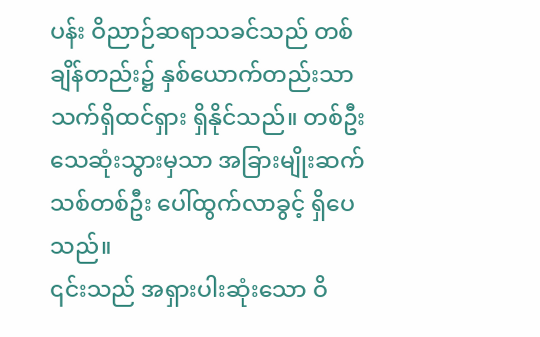ပန်း ဝိညာဉ်ဆရာသခင်သည် တစ်ချိန်တည်း၌ နှစ်ယောက်တည်းသာ သက်ရှိထင်ရှား ရှိနိုင်သည်။ တစ်ဦးသေဆုံးသွားမှသာ အခြားမျိုးဆက်သစ်တစ်ဦး ပေါ်ထွက်လာခွင့် ရှိပေသည်။
၎င်းသည် အရှားပါးဆုံးသော ဝိ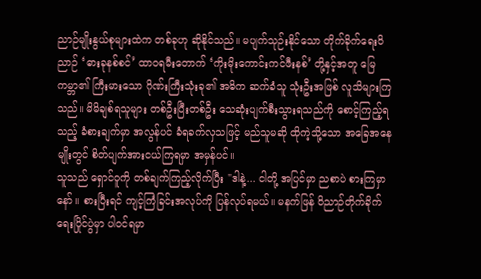ညာဉ်မျိုးနွယ်စုများထဲက တစ်ခုဟု ဆိုနိုင်သည်။ မပျက်သုဉ်းနိုင်သော တိုက်ခိုက်ရေးဝိညာဉ် ‘ဓားခုနစ်စင်’ ထာဝရမီးတောက် ‘ကိုးမိုးကောင်းကင်ဖီးနစ်’ တို့နှင့်အတူ မြေကမ္ဘာ၏ ကြီးမားသော ဂိုဏ်းကြီးသုံးခု၏ အဓိက ဆက်ခံသူ သုံးဦးအဖြစ် လူသိများကြသည်။ မိမိချစ်ရသူများ တစ်ဦးပြီးတစ်ဦး သေဆုံးပျက်စီးသွားရသည်ကို စောင့်ကြည့်ရသည့် ခံစားချက်မှာ အလွန်ပင် ခံရခက်လှသဖြင့် မည်သူမဆို ထိုကဲ့သို့သော အခြေအနေမျိုးတွင် စိတ်ပျက်အားငယ်ကြရမှာ အမှန်ပင်။
သူသည် ရှောင်ဝူကို တစ်ချက်ကြည့်လိုက်ပြီး "ဒါနဲ့... ငါတို့ အပြင်မှာ ညစာပဲ စားကြမှာနော်။ စားပြီးရင် ကျင့်ကြံခြင်းအလုပ်ကို ပြန်လုပ်ရမယ်။ မနက်ဖြန် ဝိညာဉ်တိုက်ခိုက်ရေးပြိုင်ပွဲမှာ ပါဝင်ရမှာ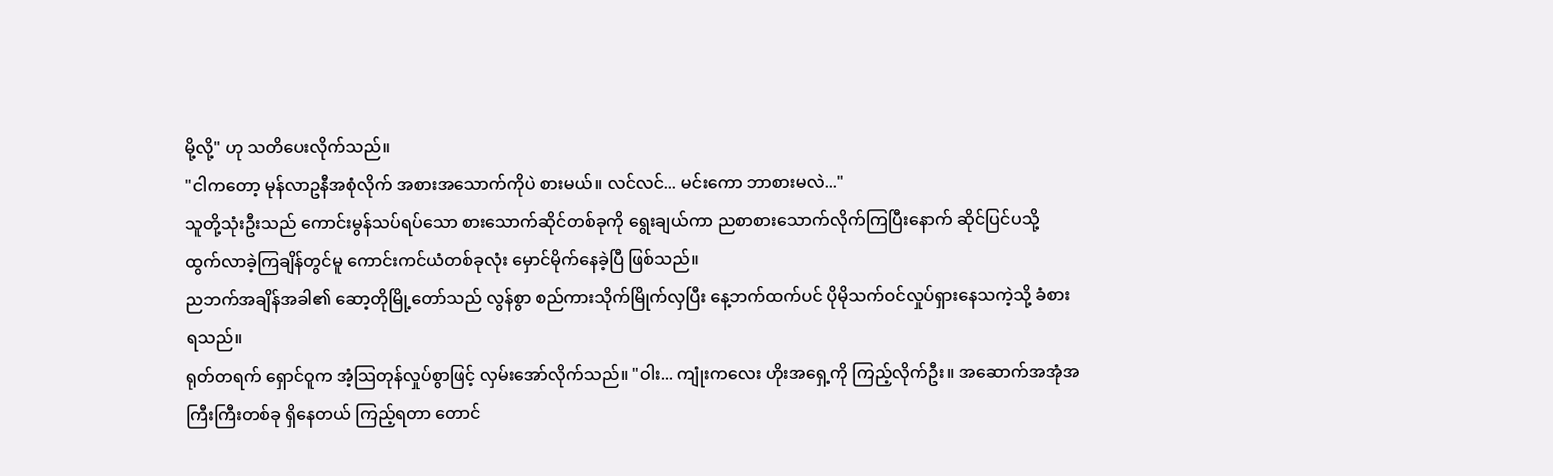မို့လို့" ဟု သတိပေးလိုက်သည်။
"ငါကတော့ မုန်လာဥနီအစုံလိုက် အစားအသောက်ကိုပဲ စားမယ်။ လင်လင်... မင်းကော ဘာစားမလဲ..."
သူတို့သုံးဦးသည် ကောင်းမွန်သပ်ရပ်သော စားသောက်ဆိုင်တစ်ခုကို ရွေးချယ်ကာ ညစာစားသောက်လိုက်ကြပြီးနောက် ဆိုင်ပြင်ပသို့ ထွက်လာခဲ့ကြချိန်တွင်မူ ကောင်းကင်ယံတစ်ခုလုံး မှောင်မိုက်နေခဲ့ပြီ ဖြစ်သည်။
ညဘက်အချိန်အခါ၏ ဆော့တိုမြို့တော်သည် လွန်စွာ စည်ကားသိုက်မြိုက်လှပြီး နေ့ဘက်ထက်ပင် ပိုမိုသက်ဝင်လှုပ်ရှားနေသကဲ့သို့ ခံစားရသည်။
ရုတ်တရက် ရှောင်ဝူက အံ့သြတုန်လှုပ်စွာဖြင့် လှမ်းအော်လိုက်သည်။ "ဝါး... ကျုံးကလေး ဟိုးအရှေ့ကို ကြည့်လိုက်ဦး။ အဆောက်အအုံအကြီးကြီးတစ်ခု ရှိနေတယ် ကြည့်ရတာ တောင်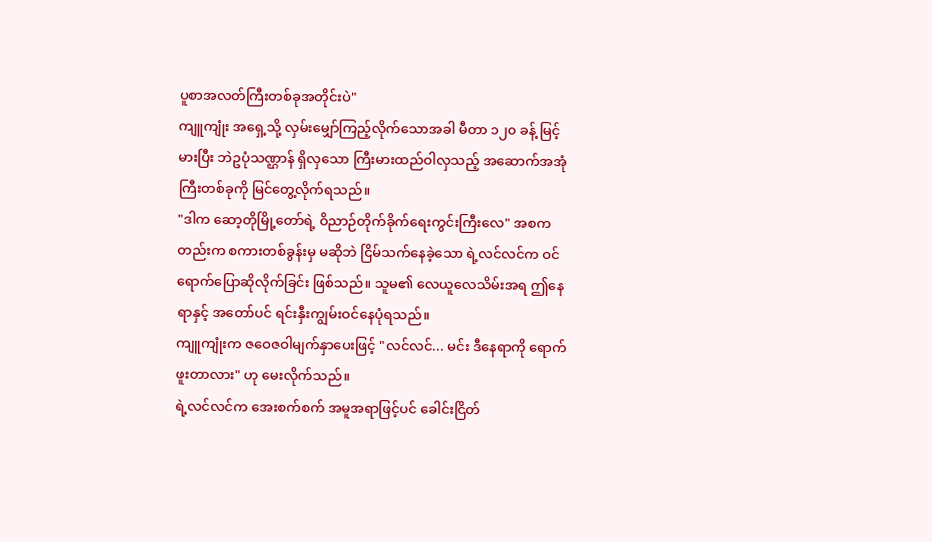ပူစာအလတ်ကြီးတစ်ခုအတိုင်းပဲ"
ကျူကျုံး အရှေ့သို့ လှမ်းမျှော်ကြည့်လိုက်သောအခါ မီတာ ၁၂၀ ခန့် မြင့်မားပြီး ဘဲဥပုံသဏ္ဌာန် ရှိလှသော ကြီးမားထည်ဝါလှသည့် အဆောက်အအုံကြီးတစ်ခုကို မြင်တွေ့လိုက်ရသည်။
"ဒါက ဆော့တိုမြို့တော်ရဲ့ ဝိညာဉ်တိုက်ခိုက်ရေးကွင်းကြီးလေ" အစကတည်းက စကားတစ်ခွန်းမှ မဆိုဘဲ ငြိမ်သက်နေခဲ့သော ရဲ့လင်လင်က ဝင်ရောက်ပြောဆိုလိုက်ခြင်း ဖြစ်သည်။ သူမ၏ လေယူလေသိမ်းအရ ဤနေရာနှင့် အတော်ပင် ရင်းနှီးကျွမ်းဝင်နေပုံရသည်။
ကျူကျုံးက ဇဝေဇဝါမျက်နှာပေးဖြင့် "လင်လင်... မင်း ဒီနေရာကို ရောက်ဖူးတာလား" ဟု မေးလိုက်သည်။
ရဲ့လင်လင်က အေးစက်စက် အမူအရာဖြင့်ပင် ခေါင်းငြိတ်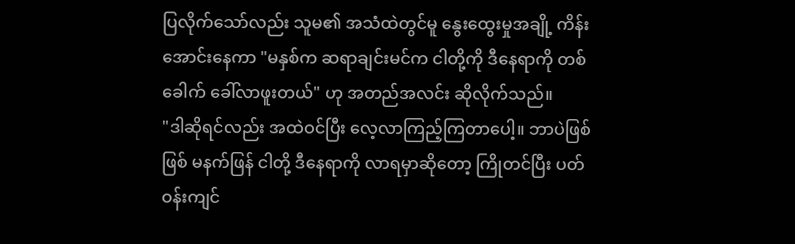ပြလိုက်သော်လည်း သူမ၏ အသံထဲတွင်မူ နွေးထွေးမှုအချို့ ကိန်းအောင်းနေကာ "မနှစ်က ဆရာချင်းမင်က ငါတို့ကို ဒီနေရာကို တစ်ခေါက် ခေါ်လာဖူးတယ်" ဟု အတည်အလင်း ဆိုလိုက်သည်။
"ဒါဆိုရင်လည်း အထဲဝင်ပြီး လေ့လာကြည့်ကြတာပေါ့။ ဘာပဲဖြစ်ဖြစ် မနက်ဖြန် ငါတို့ ဒီနေရာကို လာရမှာဆိုတော့ ကြိုတင်ပြီး ပတ်ဝန်းကျင်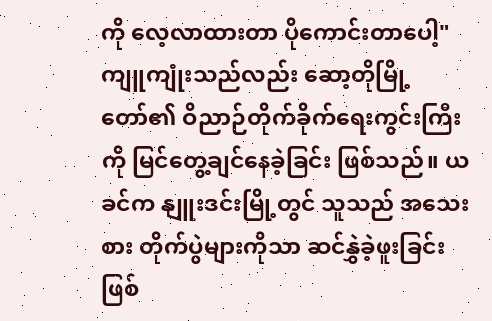ကို လေ့လာထားတာ ပိုကောင်းတာပေါ့" ကျူကျုံးသည်လည်း ဆော့တိုမြို့တော်၏ ဝိညာဉ်တိုက်ခိုက်ရေးကွင်းကြီးကို မြင်တွေ့ချင်နေခဲ့ခြင်း ဖြစ်သည်။ ယခင်က နျူးဒင်းမြို့တွင် သူသည် အသေးစား တိုက်ပွဲများကိုသာ ဆင်နွှဲခဲ့ဖူးခြင်း ဖြစ်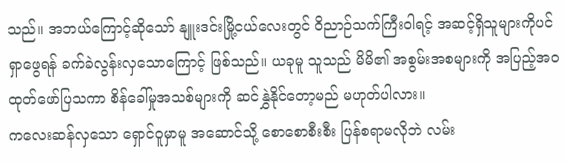သည်။ အဘယ်ကြောင့်ဆိုသော် နျူးဒင်းမြို့ငယ်လေးတွင် ဝိညာဉ်သက်ကြီးဝါရင့် အဆင့်ရှိသူများကိုပင် ရှာဖွေရန် ခက်ခဲလွန်းလှသောကြောင့် ဖြစ်သည်။ ယခုမူ သူသည် မိမိ၏ အစွမ်းအစများကို အပြည့်အဝ ထုတ်ဖော်ပြသကာ စိန်ခေါ်မှုအသစ်များကို ဆင်နွှဲနိုင်တော့မည် မဟုတ်ပါလား။
ကလေးဆန်လှသော ရှောင်ဝူမှာမူ အဆောင်သို့ စောစောစီးစီး ပြန်စရာမလိုဘဲ လမ်း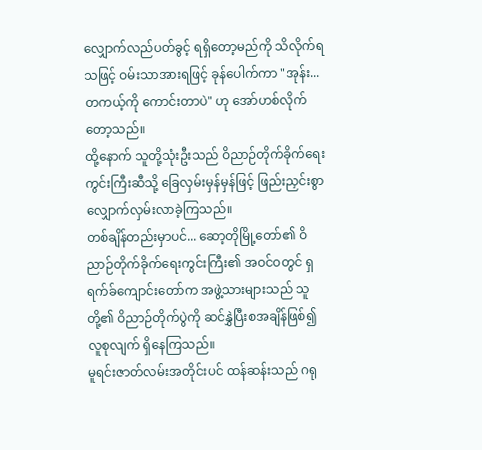လျှောက်လည်ပတ်ခွင့် ရရှိတော့မည်ကို သိလိုက်ရသဖြင့် ဝမ်းသာအားရဖြင့် ခုန်ပေါက်ကာ "အုန်း... တကယ့်ကို ကောင်းတာပဲ" ဟု အော်ဟစ်လိုက်တော့သည်။
ထို့နောက် သူတို့သုံးဦးသည် ဝိညာဉ်တိုက်ခိုက်ရေးကွင်းကြီးဆီသို့ ခြေလှမ်းမှန်မှန်ဖြင့် ဖြည်းညှင်းစွာ လျှောက်လှမ်းလာခဲ့ကြသည်။
တစ်ချိန်တည်းမှာပင်... ဆော့တိုမြို့တော်၏ ဝိညာဉ်တိုက်ခိုက်ရေးကွင်းကြီး၏ အဝင်ဝတွင် ရှရက်ခ်ကျောင်းတော်က အဖွဲ့သားများသည် သူတို့၏ ဝိညာဉ်တိုက်ပွဲကို ဆင်နွှဲပြီးစအချိန်ဖြစ်၍ လူစုလျက် ရှိနေကြသည်။
မူရင်းဇာတ်လမ်းအတိုင်းပင် ထန်ဆန်းသည် ဂရု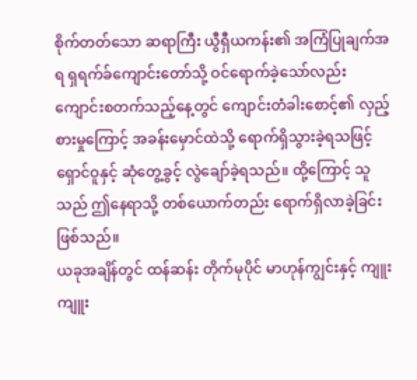စိုက်တတ်သော ဆရာကြီး ယွီရှီယကန်း၏ အကြံပြုချက်အရ ရှရက်ခ်ကျောင်းတော်သို့ ဝင်ရောက်ခဲ့သော်လည်း ကျောင်းစတက်သည့်နေ့တွင် ကျောင်းတံခါးစောင့်၏ လှည့်စားမှုကြောင့် အခန်းမှောင်ထဲသို့ ရောက်ရှိသွားခဲ့ရသဖြင့် ရှောင်ဝူနှင့် ဆုံတွေ့ခွင့် လွဲချော်ခဲ့ရသည်။ ထို့ကြောင့် သူသည် ဤနေရာသို့ တစ်ယောက်တည်း ရောက်ရှိလာခဲ့ခြင်း ဖြစ်သည်။
ယခုအချိန်တွင် ထန်ဆန်း တိုက်မုပိုင် မာဟုန်ကျွင်းနှင့် ကျူးကျူး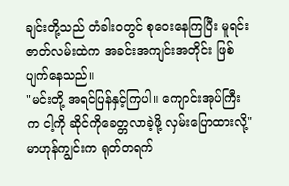ချင်းတို့သည် တံခါးဝတွင် စုဝေးနေကြပြီး မူရင်းဇာတ်လမ်းထဲက အခင်းအကျင်းအတိုင်း ဖြစ်ပျက်နေသည်။
"မင်းတို့ အရင်ပြန်နှင့်ကြပါ။ ကျောင်းအုပ်ကြီးက ငါ့ကို ဆိုင်ကိုခေတ္တလာခဲ့ဖို့ လှမ်းပြောထားလို့" မာဟုန်ကျွင်းက ရုတ်တရက်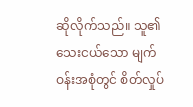ဆိုလိုက်သည်။ သူ၏ သေးငယ်သော မျက်ဝန်းအစုံတွင် စိတ်လှုပ်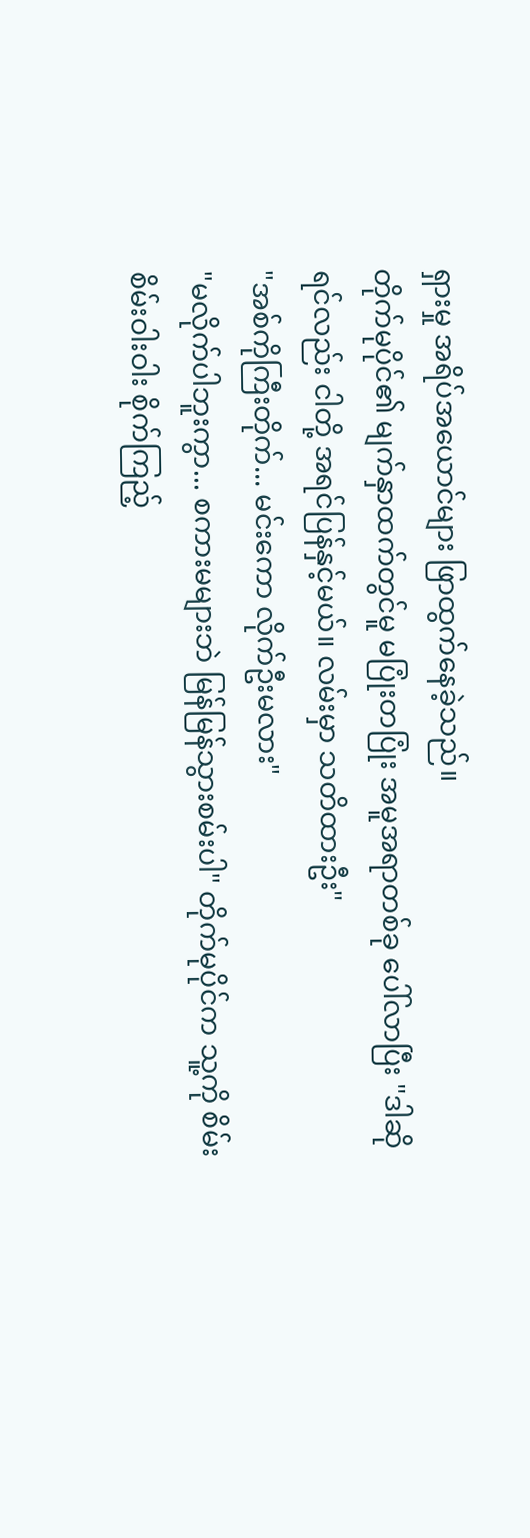ရှားမှု အရိပ်အယောင်များ ဖြာထွက်နေခဲ့သည်။
တိုက်မုပိုင်၏ မျက်နှာထက်တွင်မူ မပြုံးတပြုံး အမူအရာတစ်ခု ပေါ်လာပြီး "ဒါဆိုရင်လည်း ငါတို့ အရင်ပြန်နှင့်မယ်။ လမ်းမှာ သတိထားဦး"
"အစ်ကိုကြီးတိုက်... မင်းကော လိုက်ဦးမလား"
"မလိုက်ပါဘူးကွာ... စကားမများဘဲ မြန်မြန်သွားစမ်းပါ" တိုက်မုပိုင်က သူ့ကို စိမ်းစိမ်းဝါးဝါး စိုက်ကြည့်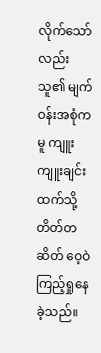လိုက်သော်လည်း သူ၏ မျက်ဝန်းအစုံကမူ ကျူးကျူးချင်းထက်သို့ တိတ်တဆိတ် ဝေ့ဝဲကြည့်ရှုနေခဲ့သည်။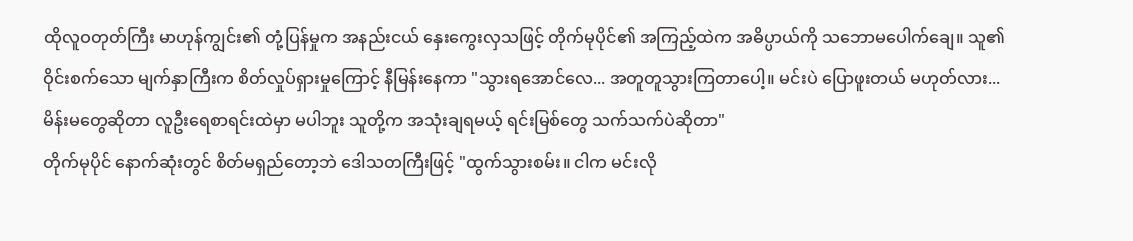ထိုလူဝတုတ်ကြီး မာဟုန်ကျွင်း၏ တုံ့ပြန်မှုက အနည်းငယ် နှေးကွေးလှသဖြင့် တိုက်မုပိုင်၏ အကြည့်ထဲက အဓိပ္ပာယ်ကို သဘောမပေါက်ချေ။ သူ၏ ဝိုင်းစက်သော မျက်နှာကြီးက စိတ်လှုပ်ရှားမှုကြောင့် နီမြန်းနေကာ "သွားရအောင်လေ... အတူတူသွားကြတာပေါ့။ မင်းပဲ ပြောဖူးတယ် မဟုတ်လား... မိန်းမတွေဆိုတာ လူဦးရေစာရင်းထဲမှာ မပါဘူး သူတို့က အသုံးချရမယ့် ရင်းမြစ်တွေ သက်သက်ပဲဆိုတာ"
တိုက်မုပိုင် နောက်ဆုံးတွင် စိတ်မရှည်တော့ဘဲ ဒေါသတကြီးဖြင့် "ထွက်သွားစမ်း။ ငါက မင်းလို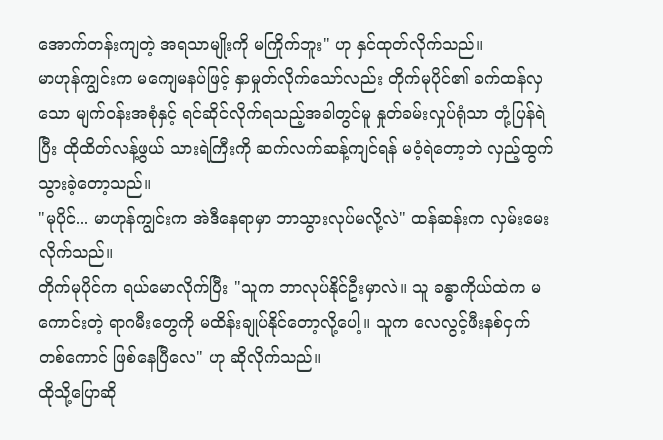အောက်တန်းကျတဲ့ အရသာမျိုးကို မကြိုက်ဘူး" ဟု နှင်ထုတ်လိုက်သည်။
မာဟုန်ကျွင်းက မကျေမနပ်ဖြင့် နှာမှုတ်လိုက်သော်လည်း တိုက်မုပိုင်၏ ခက်ထန်လှသော မျက်ဝန်းအစုံနှင့် ရင်ဆိုင်လိုက်ရသည့်အခါတွင်မူ နှုတ်ခမ်းလှုပ်ရုံသာ တုံ့ပြန်ရဲပြီး ထိုထိတ်လန့်ဖွယ် သားရဲကြီးကို ဆက်လက်ဆန့်ကျင်ရန် မဝံ့ရဲတော့ဘဲ လှည့်ထွက်သွားခဲ့တော့သည်။
"မုပိုင်... မာဟုန်ကျွင်းက အဲဒီနေရာမှာ ဘာသွားလုပ်မလို့လဲ" ထန်ဆန်းက လှမ်းမေးလိုက်သည်။
တိုက်မုပိုင်က ရယ်မောလိုက်ပြီး "သူက ဘာလုပ်နိုင်ဦးမှာလဲ။ သူ ခန္ဓာကိုယ်ထဲက မကောင်းတဲ့ ရာဂမီးတွေကို မထိန်းချုပ်နိုင်တော့လို့ပေါ့။ သူက လေလွင့်ဖီးနစ်ငှက်တစ်ကောင် ဖြစ်နေပြီလေ" ဟု ဆိုလိုက်သည်။
ထိုသို့ပြောဆို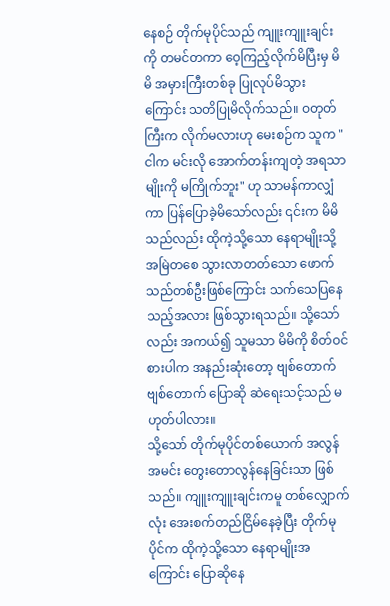နေစဉ် တိုက်မုပိုင်သည် ကျူးကျူးချင်းကို တမင်တကာ ဝေ့ကြည့်လိုက်မိပြီးမှ မိမိ အမှားကြီးတစ်ခု ပြုလုပ်မိသွားကြောင်း သတိပြုမိလိုက်သည်။ ဝတုတ်ကြီးက လိုက်မလားဟု မေးစဉ်က သူက "ငါက မင်းလို အောက်တန်းကျတဲ့ အရသာမျိုးကို မကြိုက်ဘူး" ဟု သာမန်ကာလျှံကာ ပြန်ပြောခဲ့မိသော်လည်း ၎င်းက မိမိသည်လည်း ထိုကဲ့သို့သော နေရာမျိုးသို့ အမြဲတစေ သွားလာတတ်သော ဖောက်သည်တစ်ဦးဖြစ်ကြောင်း သက်သေပြနေသည့်အလား ဖြစ်သွားရသည်။ သို့သော်လည်း အကယ်၍ သူမသာ မိမိကို စိတ်ဝင်စားပါက အနည်းဆုံးတော့ ဗျစ်တောက်ဗျစ်တောက် ပြောဆို ဆဲရေးသင့်သည် မဟုတ်ပါလား။
သို့သော် တိုက်မုပိုင်တစ်ယောက် အလွန်အမင်း တွေးတောလွန်နေခြင်းသာ ဖြစ်သည်။ ကျူးကျူးချင်းကမူ တစ်လျှောက်လုံး အေးစက်တည်ငြိမ်နေခဲ့ပြီး တိုက်မုပိုင်က ထိုကဲ့သို့သော နေရာမျိုးအကြောင်း ပြောဆိုနေ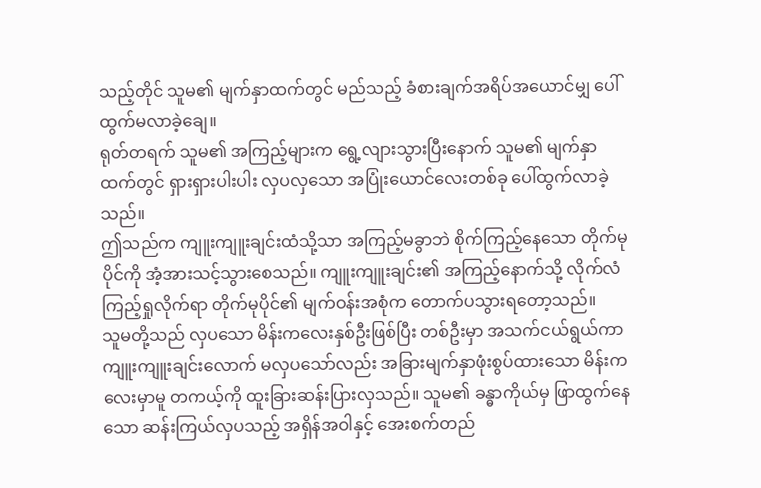သည့်တိုင် သူမ၏ မျက်နှာထက်တွင် မည်သည့် ခံစားချက်အရိပ်အယောင်မျှ ပေါ်ထွက်မလာခဲ့ချေ။
ရုတ်တရက် သူမ၏ အကြည့်များက ရွေ့လျားသွားပြီးနောက် သူမ၏ မျက်နှာထက်တွင် ရှားရှားပါးပါး လှပလှသော အပြုံးယောင်လေးတစ်ခု ပေါ်ထွက်လာခဲ့သည်။
ဤသည်က ကျူးကျူးချင်းထံသို့သာ အကြည့်မခွာဘဲ စိုက်ကြည့်နေသော တိုက်မုပိုင်ကို အံ့အားသင့်သွားစေသည်။ ကျူးကျူးချင်း၏ အကြည့်နောက်သို့ လိုက်လံကြည့်ရှုလိုက်ရာ တိုက်မုပိုင်၏ မျက်ဝန်းအစုံက တောက်ပသွားရတော့သည်။
သူမတို့သည် လှပသော မိန်းကလေးနှစ်ဦးဖြစ်ပြီး တစ်ဦးမှာ အသက်ငယ်ရွယ်ကာ ကျူးကျူးချင်းလောက် မလှပသော်လည်း အခြားမျက်နှာဖုံးစွပ်ထားသော မိန်းကလေးမှာမူ တကယ့်ကို ထူးခြားဆန်းပြားလှသည်။ သူမ၏ ခန္ဓာကိုယ်မှ ဖြာထွက်နေသော ဆန်းကြယ်လှပသည့် အရှိန်အဝါနှင့် အေးစက်တည်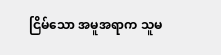ငြိမ်သော အမူအရာက သူမ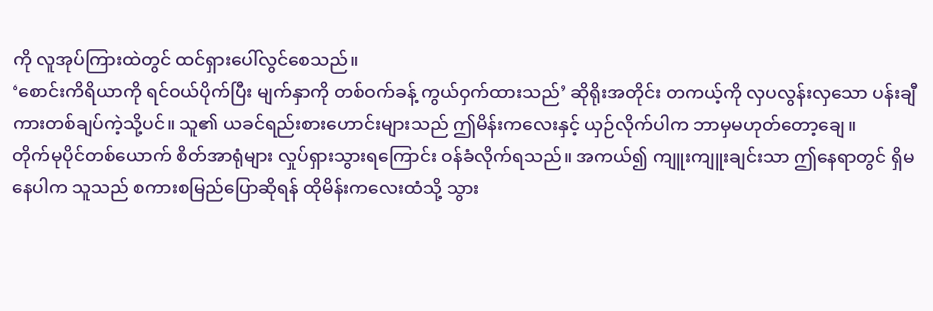ကို လူအုပ်ကြားထဲတွင် ထင်ရှားပေါ်လွင်စေသည်။
‘စောင်းကိရိယာကို ရင်ဝယ်ပိုက်ပြီး မျက်နှာကို တစ်ဝက်ခန့် ကွယ်ဝှက်ထားသည်’ ဆိုရိုးအတိုင်း တကယ့်ကို လှပလွန်းလှသော ပန်းချီကားတစ်ချပ်ကဲ့သို့ပင်။ သူ၏ ယခင်ရည်းစားဟောင်းများသည် ဤမိန်းကလေးနှင့် ယှဉ်လိုက်ပါက ဘာမှမဟုတ်တော့ချေ။
တိုက်မုပိုင်တစ်ယောက် စိတ်အာရုံများ လှုပ်ရှားသွားရကြောင်း ဝန်ခံလိုက်ရသည်။ အကယ်၍ ကျူးကျူးချင်းသာ ဤနေရာတွင် ရှိမနေပါက သူသည် စကားစမြည်ပြောဆိုရန် ထိုမိန်းကလေးထံသို့ သွား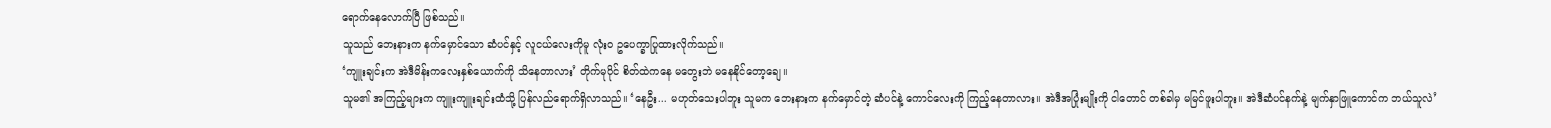ရောက်နေလောက်ပြီ ဖြစ်သည်။
သူသည် ဘေးနားက နက်မှောင်သော ဆံပင်နှင့် လူငယ်လေးကိုမူ လုံးဝ ဥပေက္ခာပြုထားလိုက်သည်။
‘ကျူးချင်းက အဲဒီမိန်းကလေးနှစ်ယောက်ကို သိနေတာလား’ တိုက်မုပိုင် စိတ်ထဲကနေ မတွေးဘဲ မနေနိုင်တော့ချေ။
သူမ၏ အကြည့်များက ကျူးကျူးချင်းထံသို့ ပြန်လည်ရောက်ရှိလာသည်။ ‘နေဦး... မဟုတ်သေးပါဘူး သူမက ဘေးနားက နက်မှောင်တဲ့ ဆံပင်နဲ့ ကောင်လေးကို ကြည့်နေတာလား။ အဲဒီအပြုံးမျိုးကို ငါတောင် တစ်ခါမှ မမြင်ဖူးပါဘူး။ အဲဒီဆံပင်နက်နဲ့ မျက်နှာဖြူကောင်က ဘယ်သူလဲ’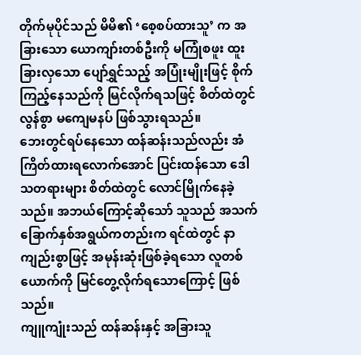တိုက်မုပိုင်သည် မိမိ၏ ‘စေ့စပ်ထားသူ’ က အခြားသော ယောကျာ်းတစ်ဦးကို မကြုံစဖူး ထူးခြားလှသော ပျော်ရွှင်သည့် အပြုံးမျိုးဖြင့် စိုက်ကြည့်နေသည်ကို မြင်လိုက်ရသဖြင့် စိတ်ထဲတွင် လွန်စွာ မကျေမနပ် ဖြစ်သွားရသည်။
ဘေးတွင်ရပ်နေသော ထန်ဆန်းသည်လည်း အံကြိတ်ထားရလောက်အောင် ပြင်းထန်သော ဒေါသတရားများ စိတ်ထဲတွင် လောင်မြိုက်နေခဲ့သည်။ အဘယ်ကြောင့်ဆိုသော် သူသည် အသက်ခြောက်နှစ်အရွယ်ကတည်းက ရင်ထဲတွင် နာကျည်းစွာဖြင့် အမုန်းဆုံးဖြစ်ခဲ့ရသော လူတစ်ယောက်ကို မြင်တွေ့လိုက်ရသောကြောင့် ဖြစ်သည်။
ကျူကျုံးသည် ထန်ဆန်းနှင့် အခြားသူ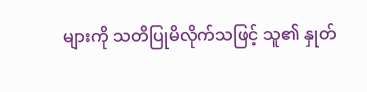များကို သတိပြုမိလိုက်သဖြင့် သူ၏ နှုတ်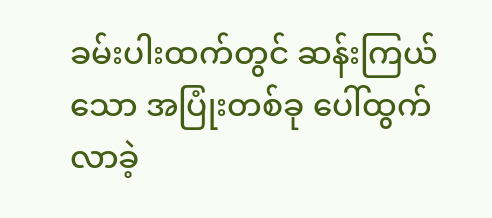ခမ်းပါးထက်တွင် ဆန်းကြယ်သော အပြုံးတစ်ခု ပေါ်ထွက်လာခဲ့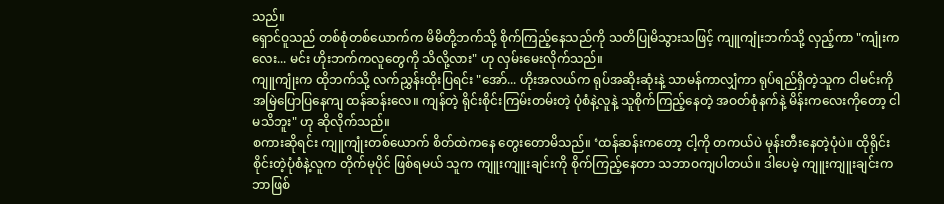သည်။
ရှောင်ဝူသည် တစ်စုံတစ်ယောက်က မိမိတို့ဘက်သို့ စိုက်ကြည့်နေသည်ကို သတိပြုမိသွားသဖြင့် ကျူကျုံးဘက်သို့ လှည့်ကာ "ကျုံးကလေး... မင်း ဟိုးဘက်ကလူတွေကို သိလို့လား" ဟု လှမ်းမေးလိုက်သည်။
ကျူကျုံးက ထိုဘက်သို့ လက်ညွှန်းထိုးပြရင်း "အော်... ဟိုးအလယ်က ရုပ်အဆိုးဆုံးနဲ့ သာမန်ကာလျှံကာ ရုပ်ရည်ရှိတဲ့သူက ငါမင်းကို အမြဲပြောပြနေကျ ထန်ဆန်းလေ။ ကျန်တဲ့ ရိုင်းစိုင်းကြမ်းတမ်းတဲ့ ပုံစံနဲ့လူနဲ့ သူစိုက်ကြည့်နေတဲ့ အဝတ်စုံနက်နဲ့ မိန်းကလေးကိုတော့ ငါမသိဘူး" ဟု ဆိုလိုက်သည်။
စကားဆိုရင်း ကျူကျုံးတစ်ယောက် စိတ်ထဲကနေ တွေးတောမိသည်။ ‘ထန်ဆန်းကတော့ ငါ့ကို တကယ်ပဲ မုန်းတီးနေတဲ့ပုံပဲ။ ထိုရိုင်းစိုင်းတဲ့ပုံစံနဲ့လူက တိုက်မုပိုင် ဖြစ်ရမယ် သူက ကျူးကျူးချင်းကို စိုက်ကြည့်နေတာ သဘာဝကျပါတယ်။ ဒါပေမဲ့ ကျူးကျူးချင်းက ဘာဖြစ်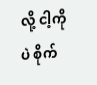လို့ ငါ့ကိုပဲ စိုက်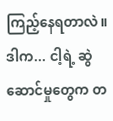ကြည့်နေရတာလဲ။ ဒါက... ငါ့ရဲ့ ဆွဲဆောင်မှုတွေက တ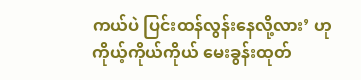ကယ်ပဲ ပြင်းထန်လွန်းနေလို့လား’ ဟု ကိုယ့်ကိုယ်ကိုယ် မေးခွန်းထုတ်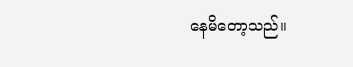နေမိတော့သည်။